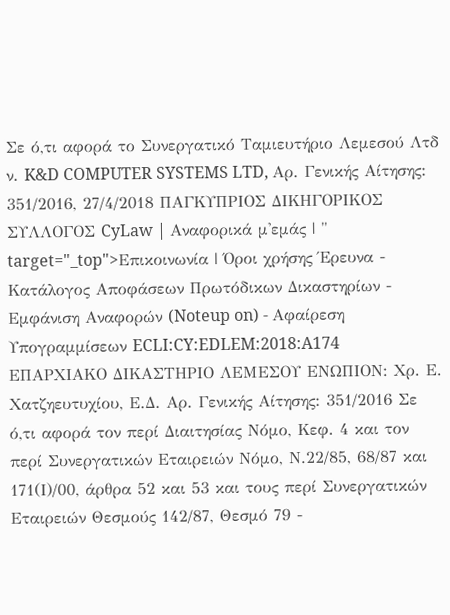Σε ό,τι αφορά το Συνεργατικό Ταμιευτήριο Λεμεσού Λτδ ν. K&D COMPUTER SYSTEMS LTD, Αρ. Γενικής Αίτησης: 351/2016, 27/4/2018 ΠΑΓΚΥΠΡΙΟΣ ΔΙΚΗΓΟΡΙΚΟΣ ΣΥΛΛΟΓΟΣ CyLaw | Αναφορικά μ'εμάς | " target="_top">Επικοινωνία | Όροι χρήσης Έρευνα - Κατάλογος Αποφάσεων Πρωτόδικων Δικαστηρίων - Εμφάνιση Αναφορών (Noteup on) - Αφαίρεση Υπογραμμίσεων ECLI:CY:EDLEM:2018:A174 ΕΠΑΡΧΙΑΚΟ ΔΙΚΑΣΤΗΡΙΟ ΛΕΜΕΣΟΥ ΕΝΩΠΙΟΝ: Χρ. Ε. Χατζηευτυχίου, Ε.Δ. Αρ. Γενικής Αίτησης: 351/2016 Σε ό,τι αφορά τον περί Διαιτησίας Νόμο, Κεφ. 4 και τον περί Συνεργατικών Εταιρειών Νόμο, Ν.22/85, 68/87 και 171(Ι)/00, άρθρα 52 και 53 και τους περί Συνεργατικών Εταιρειών Θεσμούς 142/87, Θεσμό 79 -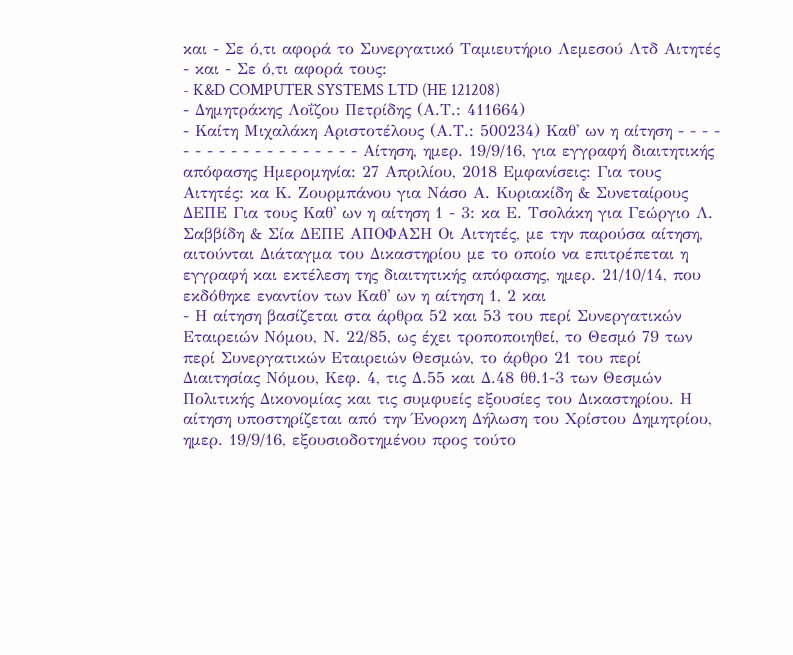και - Σε ό,τι αφορά το Συνεργατικό Ταμιευτήριο Λεμεσού Λτδ Αιτητές - και - Σε ό,τι αφορά τους:
- K&D COMPUTER SYSTEMS LTD (HE 121208)
- Δημητράκης Λοΐζου Πετρίδης (Α.Τ.: 411664)
- Καίτη Μιχαλάκη Αριστοτέλους (Α.Τ.: 500234) Καθ' ων η αίτηση - - - - - - - - - - - - - - - - - - - Αίτηση, ημερ. 19/9/16, για εγγραφή διαιτητικής απόφασης Ημερομηνία: 27 Απριλίου, 2018 Εμφανίσεις: Για τους Αιτητές: κα Κ. Ζουρμπάνου για Νάσο Α. Κυριακίδη & Συνεταίρους ΔΕΠΕ Για τους Καθ' ων η αίτηση 1 - 3: κα Ε. Τσολάκη για Γεώργιο Λ. Σαββίδη & Σία ΔΕΠΕ ΑΠΟΦΑΣΗ Οι Αιτητές, με την παρούσα αίτηση, αιτούνται Διάταγμα του Δικαστηρίου με το οποίο να επιτρέπεται η εγγραφή και εκτέλεση της διαιτητικής απόφασης, ημερ. 21/10/14, που εκδόθηκε εναντίον των Καθ' ων η αίτηση 1, 2 και
- Η αίτηση βασίζεται στα άρθρα 52 και 53 του περί Συνεργατικών Εταιρειών Νόμου, Ν. 22/85, ως έχει τροποποιηθεί, το Θεσμό 79 των περί Συνεργατικών Εταιρειών Θεσμών, το άρθρο 21 του περί Διαιτησίας Νόμου, Κεφ. 4, τις Δ.55 και Δ.48 θθ.1-3 των Θεσμών Πολιτικής Δικονομίας και τις συμφυείς εξουσίες του Δικαστηρίου. Η αίτηση υποστηρίζεται από την Ένορκη Δήλωση του Χρίστου Δημητρίου, ημερ. 19/9/16, εξουσιοδοτημένου προς τούτο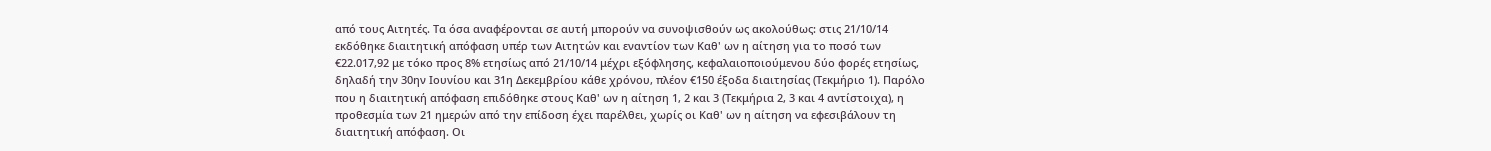από τους Αιτητές. Τα όσα αναφέρονται σε αυτή μπορούν να συνοψισθούν ως ακολούθως: στις 21/10/14 εκδόθηκε διαιτητική απόφαση υπέρ των Αιτητών και εναντίον των Καθ' ων η αίτηση για το ποσό των €22.017,92 με τόκο προς 8% ετησίως από 21/10/14 μέχρι εξόφλησης, κεφαλαιοποιούμενου δύο φορές ετησίως, δηλαδή την 30ην Ιουνίου και 31η Δεκεμβρίου κάθε χρόνου, πλέον €150 έξοδα διαιτησίας (Τεκμήριο 1). Παρόλο που η διαιτητική απόφαση επιδόθηκε στους Καθ' ων η αίτηση 1, 2 και 3 (Τεκμήρια 2, 3 και 4 αντίστοιχα), η προθεσμία των 21 ημερών από την επίδοση έχει παρέλθει, χωρίς οι Καθ' ων η αίτηση να εφεσιβάλουν τη διαιτητική απόφαση. Οι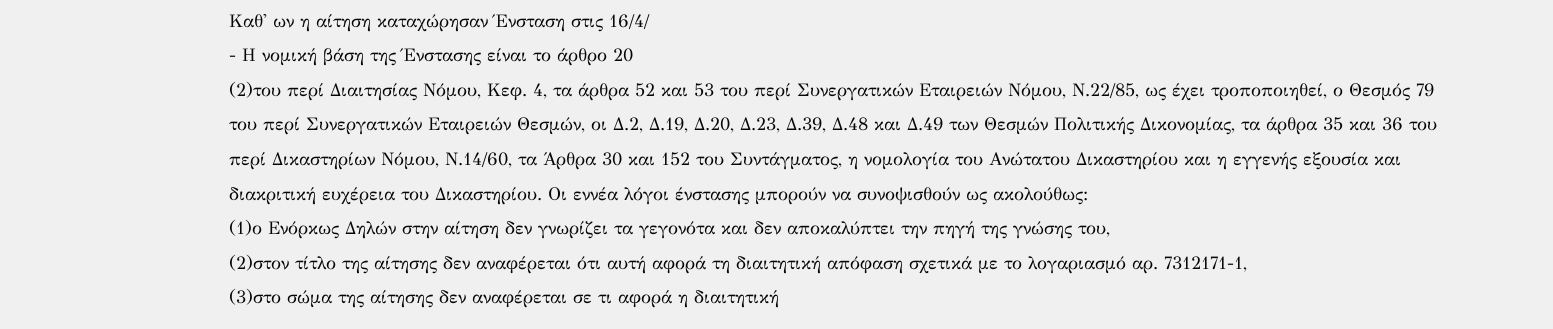Καθ' ων η αίτηση καταχώρησαν Ένσταση στις 16/4/
- Η νομική βάση της Ένστασης είναι το άρθρο 20
(2)του περί Διαιτησίας Νόμου, Κεφ. 4, τα άρθρα 52 και 53 του περί Συνεργατικών Εταιρειών Νόμου, Ν.22/85, ως έχει τροποποιηθεί, ο Θεσμός 79 του περί Συνεργατικών Εταιρειών Θεσμών, οι Δ.2, Δ.19, Δ.20, Δ.23, Δ.39, Δ.48 και Δ.49 των Θεσμών Πολιτικής Δικονομίας, τα άρθρα 35 και 36 του περί Δικαστηρίων Νόμου, Ν.14/60, τα Άρθρα 30 και 152 του Συντάγματος, η νομολογία του Ανώτατου Δικαστηρίου και η εγγενής εξουσία και διακριτική ευχέρεια του Δικαστηρίου. Οι εννέα λόγοι ένστασης μπορούν να συνοψισθούν ως ακολούθως:
(1)ο Ενόρκως Δηλών στην αίτηση δεν γνωρίζει τα γεγονότα και δεν αποκαλύπτει την πηγή της γνώσης του,
(2)στον τίτλο της αίτησης δεν αναφέρεται ότι αυτή αφορά τη διαιτητική απόφαση σχετικά με το λογαριασμό αρ. 7312171-1,
(3)στο σώμα της αίτησης δεν αναφέρεται σε τι αφορά η διαιτητική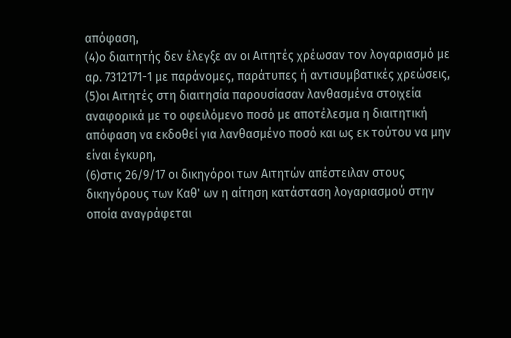απόφαση,
(4)ο διαιτητής δεν έλεγξε αν οι Αιτητές χρέωσαν τον λογαριασμό με αρ. 7312171-1 με παράνομες, παράτυπες ή αντισυμβατικές χρεώσεις,
(5)οι Αιτητές στη διαιτησία παρουσίασαν λανθασμένα στοιχεία αναφορικά με το οφειλόμενο ποσό με αποτέλεσμα η διαιτητική απόφαση να εκδοθεί για λανθασμένο ποσό και ως εκ τούτου να μην είναι έγκυρη,
(6)στις 26/9/17 οι δικηγόροι των Αιτητών απέστειλαν στους δικηγόρους των Καθ' ων η αίτηση κατάσταση λογαριασμού στην οποία αναγράφεται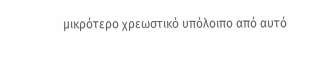μικρότερο χρεωστικό υπόλοιπο από αυτό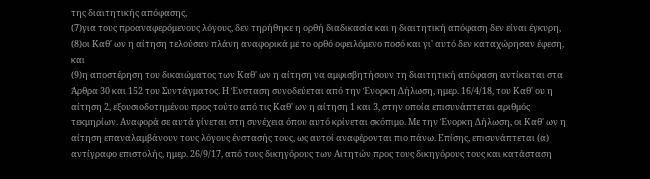της διαιτητικής απόφασης,
(7)για τους προαναφερόμενους λόγους, δεν τηρήθηκε η ορθή διαδικασία και η διαιτητική απόφαση δεν είναι έγκυρη,
(8)οι Καθ' ων η αίτηση τελούσαν πλάνη αναφορικά με το ορθό οφειλόμενο ποσό και γι' αυτό δεν καταχώρησαν έφεση, και
(9)η αποστέρηση του δικαιώματος των Καθ' ων η αίτηση να αμφισβητήσουν τη διαιτητική απόφαση αντίκειται στα Άρθρα 30 και 152 του Συντάγματος. Η Ένσταση συνοδεύεται από την Ένορκη Δήλωση, ημερ. 16/4/18, του Καθ' ου η αίτηση 2, εξουσιοδοτημένου προς τούτο από τις Καθ' ων η αίτηση 1 και 3, στην οποία επισυνάπτεται αριθμός τεκμηρίων. Αναφορά σε αυτά γίνεται στη συνέχεια όπου αυτό κρίνεται σκόπιμο. Με την Ένορκη Δήλωση, οι Καθ' ων η αίτηση επαναλαμβάνουν τους λόγους ένστασής τους, ως αυτοί αναφέρονται πιο πάνω. Επίσης, επισυνάπτεται (α) αντίγραφο επιστολής, ημερ. 26/9/17, από τους δικηγόρους των Αιτητών προς τους δικηγόρους τους και κατάσταση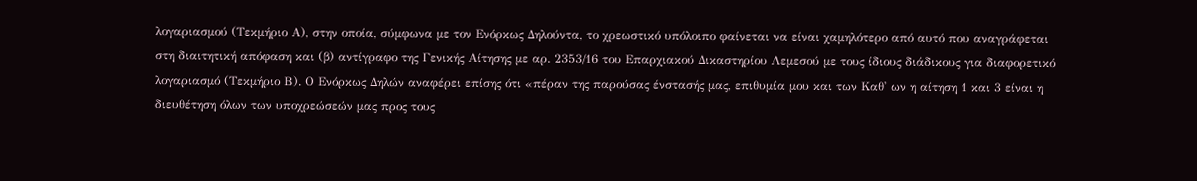λογαριασμού (Τεκμήριο Α), στην οποία, σύμφωνα με τον Ενόρκως Δηλούντα, το χρεωστικό υπόλοιπο φαίνεται να είναι χαμηλότερο από αυτό που αναγράφεται στη διαιτητική απόφαση και (β) αντίγραφο της Γενικής Αίτησης με αρ. 2353/16 του Επαρχιακού Δικαστηρίου Λεμεσού με τους ίδιους διάδικους για διαφορετικό λογαριασμό (Τεκμήριο Β). Ο Ενόρκως Δηλών αναφέρει επίσης ότι «πέραν της παρούσας ένστασής μας, επιθυμία μου και των Καθ' ων η αίτηση 1 και 3 είναι η διευθέτηση όλων των υποχρεώσεών μας προς τους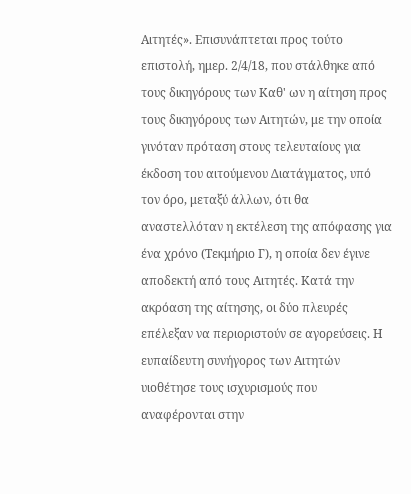Αιτητές». Επισυνάπτεται προς τούτο επιστολή, ημερ. 2/4/18, που στάλθηκε από τους δικηγόρους των Καθ' ων η αίτηση προς τους δικηγόρους των Αιτητών, με την οποία γινόταν πρόταση στους τελευταίους για έκδοση του αιτούμενου Διατάγματος, υπό τον όρο, μεταξύ άλλων, ότι θα αναστελλόταν η εκτέλεση της απόφασης για ένα χρόνο (Τεκμήριο Γ), η οποία δεν έγινε αποδεκτή από τους Αιτητές. Κατά την ακρόαση της αίτησης, οι δύο πλευρές επέλεξαν να περιοριστούν σε αγορεύσεις. Η ευπαίδευτη συνήγορος των Αιτητών υιοθέτησε τους ισχυρισμούς που αναφέρονται στην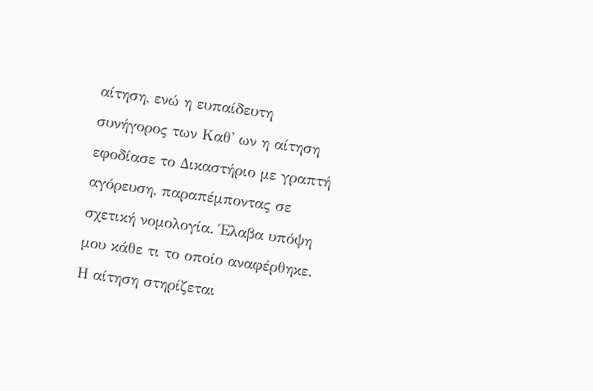αίτηση, ενώ η ευπαίδευτη συνήγορος των Καθ' ων η αίτηση εφοδίασε το Δικαστήριο με γραπτή αγόρευση, παραπέμποντας σε σχετική νομολογία. Έλαβα υπόψη μου κάθε τι το οποίο αναφέρθηκε. Η αίτηση στηρίζεται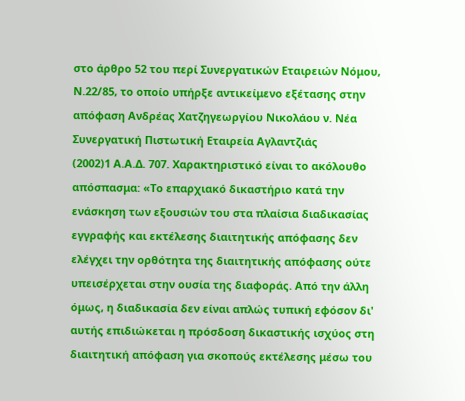στο άρθρο 52 του περί Συνεργατικών Εταιρειών Νόμου, Ν.22/85, το οποίο υπήρξε αντικείμενο εξέτασης στην απόφαση Ανδρέας Χατζηγεωργίου Νικολάου ν. Νέα Συνεργατική Πιστωτική Εταιρεία Αγλαντζιάς
(2002)1 Α.Α.Δ. 707. Χαρακτηριστικό είναι το ακόλουθο απόσπασμα: «Το επαρχιακό δικαστήριο κατά την ενάσκηση των εξουσιών του στα πλαίσια διαδικασίας εγγραφής και εκτέλεσης διαιτητικής απόφασης δεν ελέγχει την ορθότητα της διαιτητικής απόφασης ούτε υπεισέρχεται στην ουσία της διαφοράς. Από την άλλη όμως, η διαδικασία δεν είναι απλώς τυπική εφόσον δι' αυτής επιδιώκεται η πρόσδοση δικαστικής ισχύος στη διαιτητική απόφαση για σκοπούς εκτέλεσης μέσω του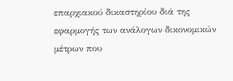επαρχιακού δικαστηρίου διά της εφαρμογής των ανάλογων δικονομικών μέτρων που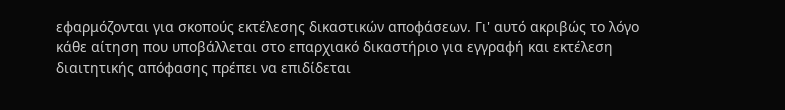εφαρμόζονται για σκοπούς εκτέλεσης δικαστικών αποφάσεων. Γι' αυτό ακριβώς το λόγο κάθε αίτηση που υποβάλλεται στο επαρχιακό δικαστήριο για εγγραφή και εκτέλεση διαιτητικής απόφασης πρέπει να επιδίδεται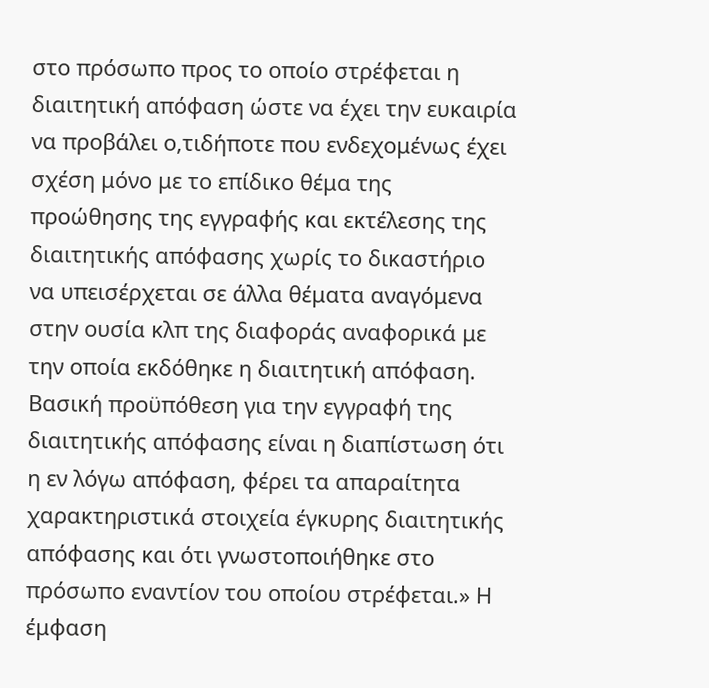στο πρόσωπο προς το οποίο στρέφεται η διαιτητική απόφαση ώστε να έχει την ευκαιρία να προβάλει ο,τιδήποτε που ενδεχομένως έχει σχέση μόνο με το επίδικο θέμα της προώθησης της εγγραφής και εκτέλεσης της διαιτητικής απόφασης χωρίς το δικαστήριο να υπεισέρχεται σε άλλα θέματα αναγόμενα στην ουσία κλπ της διαφοράς αναφορικά με την οποία εκδόθηκε η διαιτητική απόφαση. Βασική προϋπόθεση για την εγγραφή της διαιτητικής απόφασης είναι η διαπίστωση ότι η εν λόγω απόφαση, φέρει τα απαραίτητα χαρακτηριστικά στοιχεία έγκυρης διαιτητικής απόφασης και ότι γνωστοποιήθηκε στο πρόσωπο εναντίον του οποίου στρέφεται.» Η έμφαση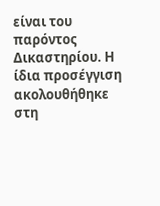είναι του παρόντος Δικαστηρίου. Η ίδια προσέγγιση ακολουθήθηκε στη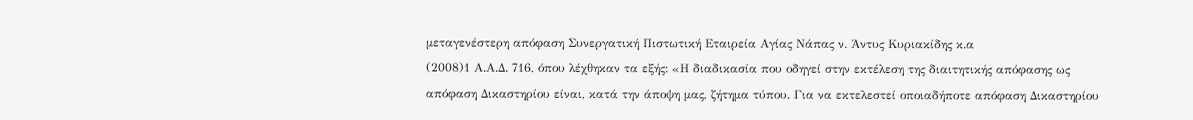μεταγενέστερη απόφαση Συνεργατική Πιστωτική Εταιρεία Αγίας Νάπας ν. Άντυς Κυριακίδης κ.α
(2008)1 Α.Α.Δ. 716, όπου λέχθηκαν τα εξής: «Η διαδικασία που οδηγεί στην εκτέλεση της διαιτητικής απόφασης ως απόφαση Δικαστηρίου είναι, κατά την άποψη μας, ζήτημα τύπου. Για να εκτελεστεί οποιαδήποτε απόφαση Δικαστηρίου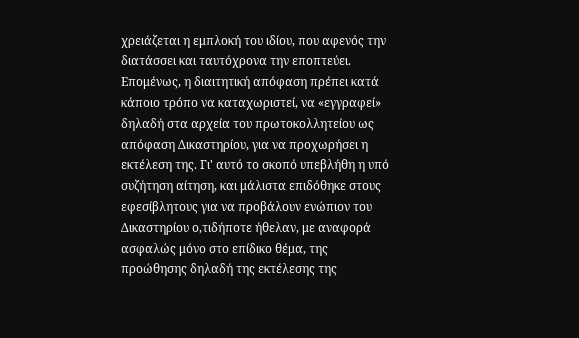χρειάζεται η εμπλοκή του ιδίου, που αφενός την διατάσσει και ταυτόχρονα την εποπτεύει. Επομένως, η διαιτητική απόφαση πρέπει κατά κάποιο τρόπο να καταχωριστεί, να «εγγραφεί» δηλαδή στα αρχεία του πρωτοκολλητείου ως απόφαση Δικαστηρίου, για να προχωρήσει η εκτέλεση της. Γι' αυτό το σκοπό υπεβλήθη η υπό συζήτηση αίτηση, και μάλιστα επιδόθηκε στους εφεσίβλητους για να προβάλουν ενώπιον του Δικαστηρίου ο,τιδήποτε ήθελαν, με αναφορά ασφαλώς μόνο στο επίδικο θέμα, της προώθησης δηλαδή της εκτέλεσης της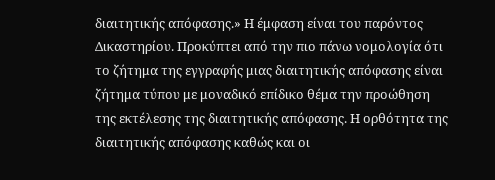διαιτητικής απόφασης.» Η έμφαση είναι του παρόντος Δικαστηρίου. Προκύπτει από την πιο πάνω νομολογία ότι το ζήτημα της εγγραφής μιας διαιτητικής απόφασης είναι ζήτημα τύπου με μοναδικό επίδικο θέμα την προώθηση της εκτέλεσης της διαιτητικής απόφασης. Η ορθότητα της διαιτητικής απόφασης καθώς και οι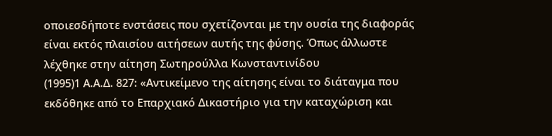οποιεσδήποτε ενστάσεις που σχετίζονται με την ουσία της διαφοράς είναι εκτός πλαισίου αιτήσεων αυτής της φύσης. Όπως άλλωστε λέχθηκε στην αίτηση Σωτηρούλλα Κωνσταντινίδου
(1995)1 Α.Α.Δ. 827: «Αντικείμενο της αίτησης είναι το διάταγμα που εκδόθηκε από το Επαρχιακό Δικαστήριο για την καταχώριση και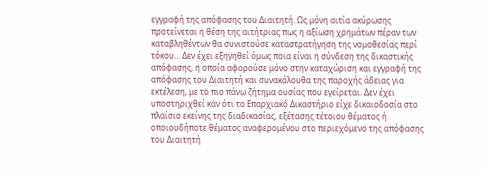εγγραφή της απόφασης του Διαιτητή. Ως μόνη αιτία ακύρωσης προτείνεται η θέση της αιτήτριας πως η αξίωση χρημάτων πέραν των καταβληθέντων θα συνιστούσε καταστρατήγηση της νομοθεσίας περί τόκου... Δεν έχει εξηγηθεί όμως ποια είναι η σύνδεση της δικαστικής απόφασης, η οποία αφορούσε μόνο στην καταχώριση και εγγραφή της απόφασης του Διαιτητή και συνακόλουθα της παροχής άδειας για εκτέλεση, με το πιο πάνω ζήτημα ουσίας που εγείρεται. Δεν έχει υποστηριχθεί καν ότι το Επαρχιακό Δικαστήριο είχε δικαιοδοσία στο πλαίσιο εκείνης της διαδικασίας, εξέτασης τέτοιου θέματος ή οποιουδήποτε θέματος αναφερομένου στο περιεχόμενο της απόφασης του Διαιτητή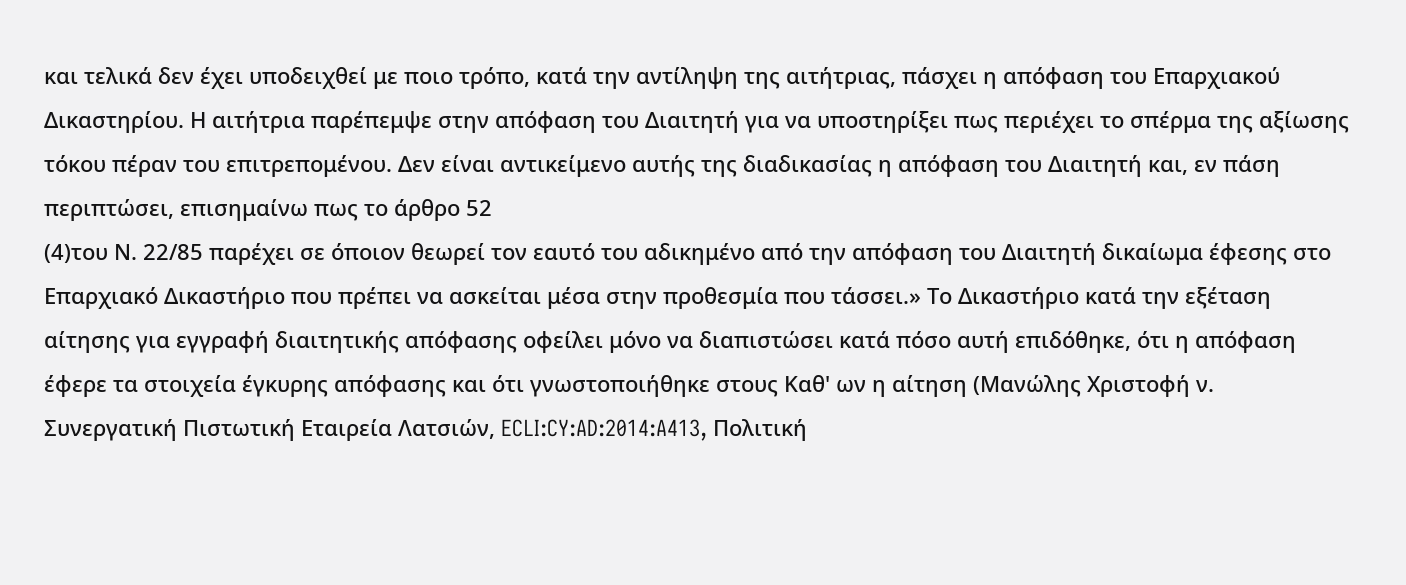και τελικά δεν έχει υποδειχθεί με ποιο τρόπο, κατά την αντίληψη της αιτήτριας, πάσχει η απόφαση του Επαρχιακού Δικαστηρίου. Η αιτήτρια παρέπεμψε στην απόφαση του Διαιτητή για να υποστηρίξει πως περιέχει το σπέρμα της αξίωσης τόκου πέραν του επιτρεπομένου. Δεν είναι αντικείμενο αυτής της διαδικασίας η απόφαση του Διαιτητή και, εν πάση περιπτώσει, επισημαίνω πως το άρθρο 52
(4)του Ν. 22/85 παρέχει σε όποιον θεωρεί τον εαυτό του αδικημένο από την απόφαση του Διαιτητή δικαίωμα έφεσης στο Επαρχιακό Δικαστήριο που πρέπει να ασκείται μέσα στην προθεσμία που τάσσει.» Το Δικαστήριο κατά την εξέταση αίτησης για εγγραφή διαιτητικής απόφασης οφείλει μόνο να διαπιστώσει κατά πόσο αυτή επιδόθηκε, ότι η απόφαση έφερε τα στοιχεία έγκυρης απόφασης και ότι γνωστοποιήθηκε στους Καθ' ων η αίτηση (Μανώλης Χριστοφή ν. Συνεργατική Πιστωτική Εταιρεία Λατσιών, ECLI:CY:AD:2014:A413, Πολιτική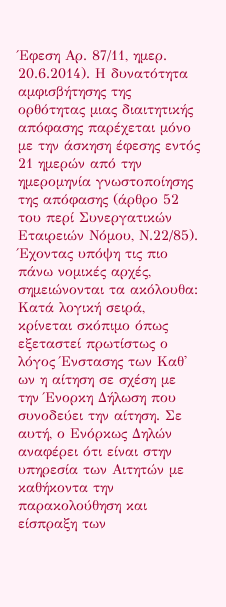Έφεση Αρ. 87/11, ημερ. 20.6.2014). Η δυνατότητα αμφισβήτησης της ορθότητας μιας διαιτητικής απόφασης παρέχεται μόνο με την άσκηση έφεσης εντός 21 ημερών από την ημερομηνία γνωστοποίησης της απόφασης (άρθρο 52 του περί Συνεργατικών Εταιρειών Νόμου, Ν.22/85). Έχοντας υπόψη τις πιο πάνω νομικές αρχές, σημειώνονται τα ακόλουθα: Κατά λογική σειρά, κρίνεται σκόπιμο όπως εξεταστεί πρωτίστως ο λόγος Ένστασης των Καθ' ων η αίτηση σε σχέση με την Ένορκη Δήλωση που συνοδεύει την αίτηση. Σε αυτή, ο Ενόρκως Δηλών αναφέρει ότι είναι στην υπηρεσία των Αιτητών με καθήκοντα την παρακολούθηση και είσπραξη των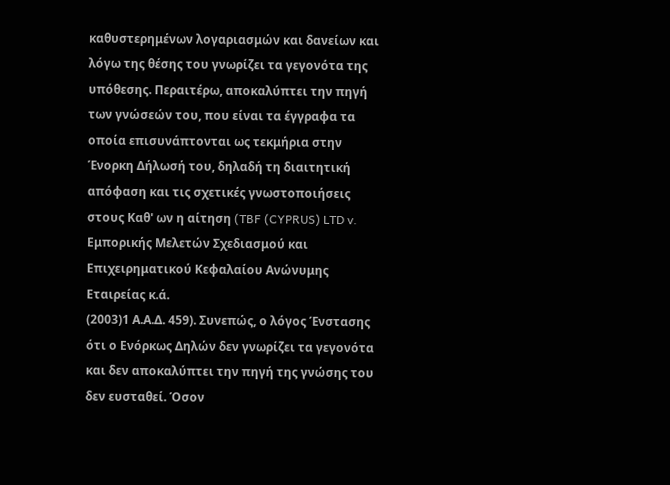καθυστερημένων λογαριασμών και δανείων και λόγω της θέσης του γνωρίζει τα γεγονότα της υπόθεσης. Περαιτέρω, αποκαλύπτει την πηγή των γνώσεών του, που είναι τα έγγραφα τα οποία επισυνάπτονται ως τεκμήρια στην Ένορκη Δήλωσή του, δηλαδή τη διαιτητική απόφαση και τις σχετικές γνωστοποιήσεις στους Καθ' ων η αίτηση (TBF (CYPRUS) LTD v. Εμπορικής Μελετών Σχεδιασμού και Επιχειρηματικού Κεφαλαίου Ανώνυμης Εταιρείας κ.ά.
(2003)1 Α.Α.Δ. 459). Συνεπώς, ο λόγος Ένστασης ότι ο Ενόρκως Δηλών δεν γνωρίζει τα γεγονότα και δεν αποκαλύπτει την πηγή της γνώσης του δεν ευσταθεί. Όσον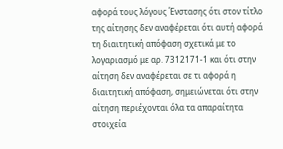αφορά τους λόγους Ένστασης ότι στον τίτλο της αίτησης δεν αναφέρεται ότι αυτή αφορά τη διαιτητική απόφαση σχετικά με το λογαριασμό με αρ. 7312171-1 και ότι στην αίτηση δεν αναφέρεται σε τι αφορά η διαιτητική απόφαση, σημειώνεται ότι στην αίτηση περιέχονται όλα τα απαραίτητα στοιχεία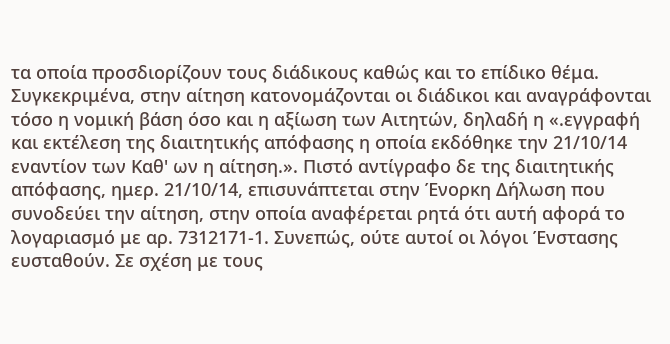τα οποία προσδιορίζουν τους διάδικους καθώς και το επίδικο θέμα. Συγκεκριμένα, στην αίτηση κατονομάζονται οι διάδικοι και αναγράφονται τόσο η νομική βάση όσο και η αξίωση των Αιτητών, δηλαδή η «.εγγραφή και εκτέλεση της διαιτητικής απόφασης η οποία εκδόθηκε την 21/10/14 εναντίον των Καθ' ων η αίτηση.». Πιστό αντίγραφο δε της διαιτητικής απόφασης, ημερ. 21/10/14, επισυνάπτεται στην Ένορκη Δήλωση που συνοδεύει την αίτηση, στην οποία αναφέρεται ρητά ότι αυτή αφορά το λογαριασμό με αρ. 7312171-1. Συνεπώς, ούτε αυτοί οι λόγοι Ένστασης ευσταθούν. Σε σχέση με τους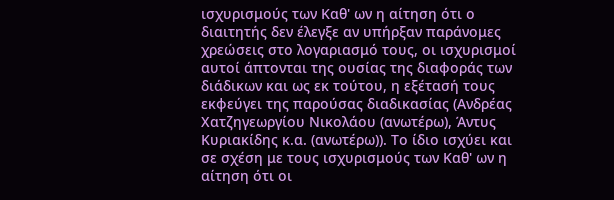ισχυρισμούς των Καθ' ων η αίτηση ότι ο διαιτητής δεν έλεγξε αν υπήρξαν παράνομες χρεώσεις στο λογαριασμό τους, οι ισχυρισμοί αυτοί άπτονται της ουσίας της διαφοράς των διάδικων και ως εκ τούτου, η εξέτασή τους εκφεύγει της παρούσας διαδικασίας (Ανδρέας Χατζηγεωργίου Νικολάου (ανωτέρω), Άντυς Κυριακίδης κ.α. (ανωτέρω)). Το ίδιο ισχύει και σε σχέση με τους ισχυρισμούς των Καθ' ων η αίτηση ότι οι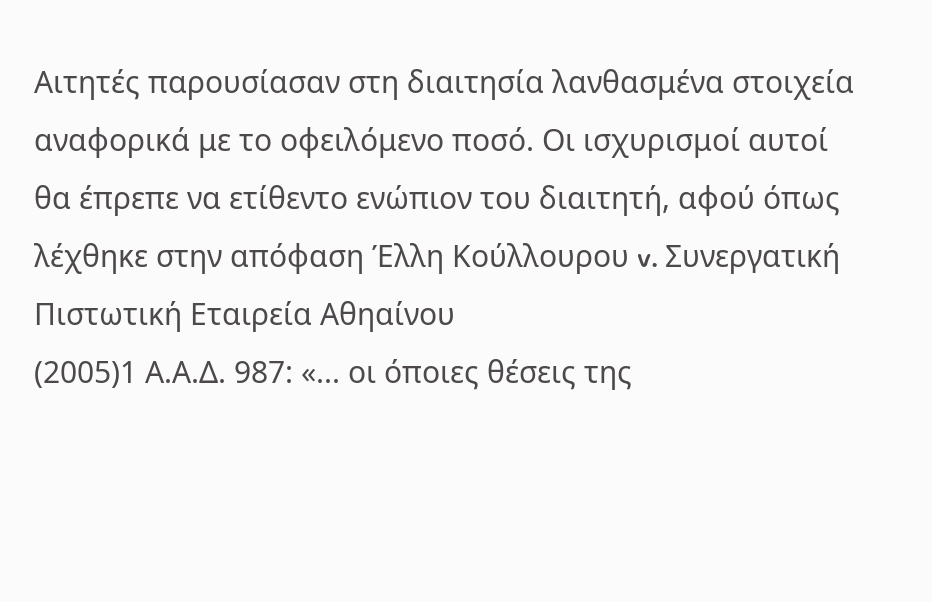Αιτητές παρουσίασαν στη διαιτησία λανθασμένα στοιχεία αναφορικά με το οφειλόμενο ποσό. Οι ισχυρισμοί αυτοί θα έπρεπε να ετίθεντο ενώπιον του διαιτητή, αφού όπως λέχθηκε στην απόφαση Έλλη Κούλλουρου v. Συνεργατική Πιστωτική Εταιρεία Αθηαίνου
(2005)1 Α.Α.Δ. 987: «... οι όποιες θέσεις της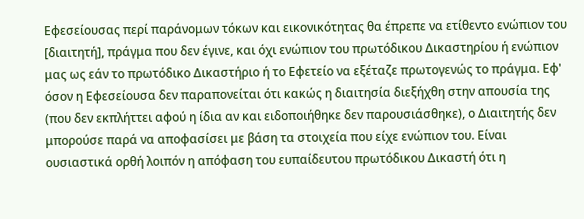Εφεσείουσας περί παράνομων τόκων και εικονικότητας θα έπρεπε να ετίθεντο ενώπιον του [διαιτητή], πράγμα που δεν έγινε, και όχι ενώπιον του πρωτόδικου Δικαστηρίου ή ενώπιον μας ως εάν το πρωτόδικο Δικαστήριο ή το Εφετείο να εξέταζε πρωτογενώς το πράγμα. Εφ' όσον η Εφεσείουσα δεν παραπονείται ότι κακώς η διαιτησία διεξήχθη στην απουσία της (που δεν εκπλήττει αφού η ίδια αν και ειδοποιήθηκε δεν παρουσιάσθηκε), ο Διαιτητής δεν μπορούσε παρά να αποφασίσει με βάση τα στοιχεία που είχε ενώπιον του. Είναι ουσιαστικά ορθή λοιπόν η απόφαση του ευπαίδευτου πρωτόδικου Δικαστή ότι η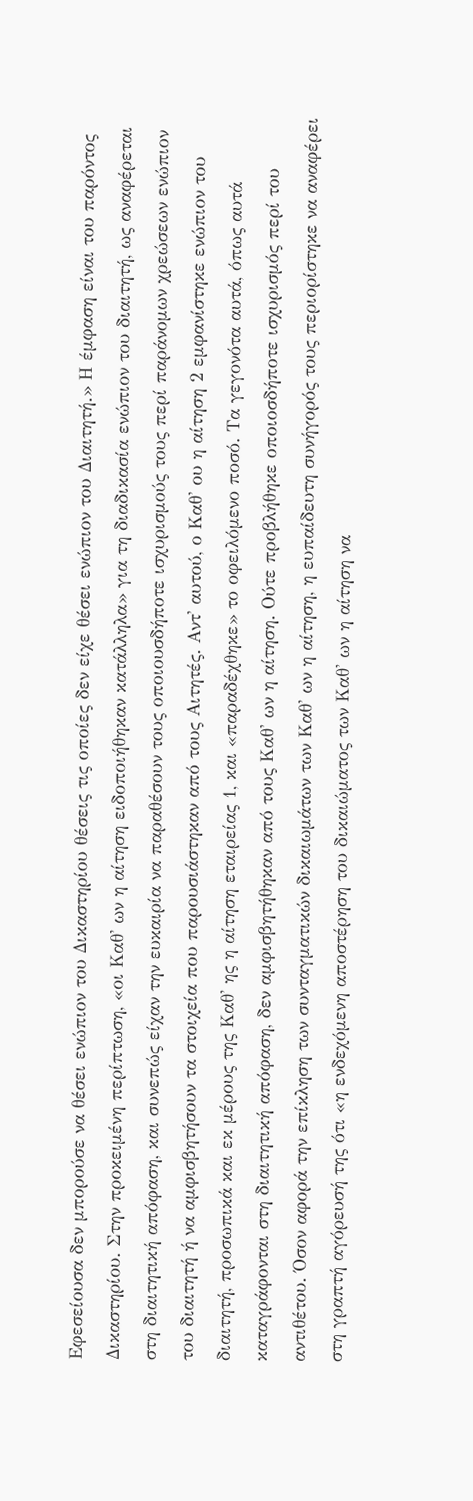Εφεσείουσα δεν μπορούσε να θέσει ενώπιον του Δικαστηρίου θέσεις τις οποίες δεν είχε θέσει ενώπιον του Διαιτητή.» Η έμφαση είναι του παρόντος Δικαστηρίου. Στην προκειμένη περίπτωση, «οι Καθ' ων η αίτηση ειδοποιήθηκαν κατάλληλα» για τη διαδικασία ενώπιον του διαιτητή, ως αναφέρεται στη διαιτητική απόφαση, και συνεπώς είχαν την ευκαιρία να παραθέσουν τους οποιουσδήποτε ισχυρισμούς τους περί παράνομων χρεώσεων ενώπιον του διαιτητή ή να αμφισβητήσουν τα στοιχεία που παρουσιάστηκαν από τους Αιτητές. Αντ' αυτού, ο Καθ' ου η αίτηση 2 εμφανίστηκε ενώπιον του διαιτητή, προσωπικά και εκ μέρους της Καθ' ης η αίτηση εταιρείας 1, και «παραδέχθηκε» το οφειλόμενο ποσό. Τα γεγονότα αυτά, όπως αυτά καταγράφονται στη διαιτητική απόφαση, δεν αμφισβητήθηκαν από τους Καθ' ων η αίτηση. Ούτε προβλήθηκε οποιοσδήποτε ισχυρισμός περί του αντιθέτου. Όσον αφορά την επίκληση των συνταγματικών δικαιωμάτων των Καθ' ων η αίτηση, η ευπαίδευτη συνήγορός τους περιορίστηκε να αναφέρει στη γραπτή αγόρευσή της ότι «η ενδεχόμενη αποστέρηση του δικαιώματος των Καθ' ων η αίτηση να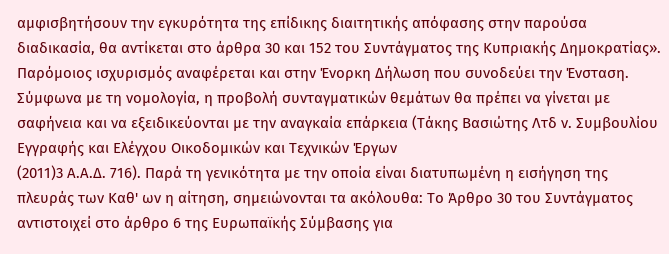αμφισβητήσουν την εγκυρότητα της επίδικης διαιτητικής απόφασης στην παρούσα διαδικασία, θα αντίκεται στο άρθρα 30 και 152 του Συντάγματος της Κυπριακής Δημοκρατίας». Παρόμοιος ισχυρισμός αναφέρεται και στην Ένορκη Δήλωση που συνοδεύει την Ένσταση. Σύμφωνα με τη νομολογία, η προβολή συνταγματικών θεμάτων θα πρέπει να γίνεται με σαφήνεια και να εξειδικεύονται με την αναγκαία επάρκεια (Τάκης Βασιώτης Λτδ ν. Συμβουλίου Εγγραφής και Ελέγχου Οικοδομικών και Τεχνικών Έργων
(2011)3 Α.Α.Δ. 716). Παρά τη γενικότητα με την οποία είναι διατυπωμένη η εισήγηση της πλευράς των Καθ' ων η αίτηση, σημειώνονται τα ακόλουθα: Το Άρθρο 30 του Συντάγματος αντιστοιχεί στο άρθρο 6 της Ευρωπαϊκής Σύμβασης για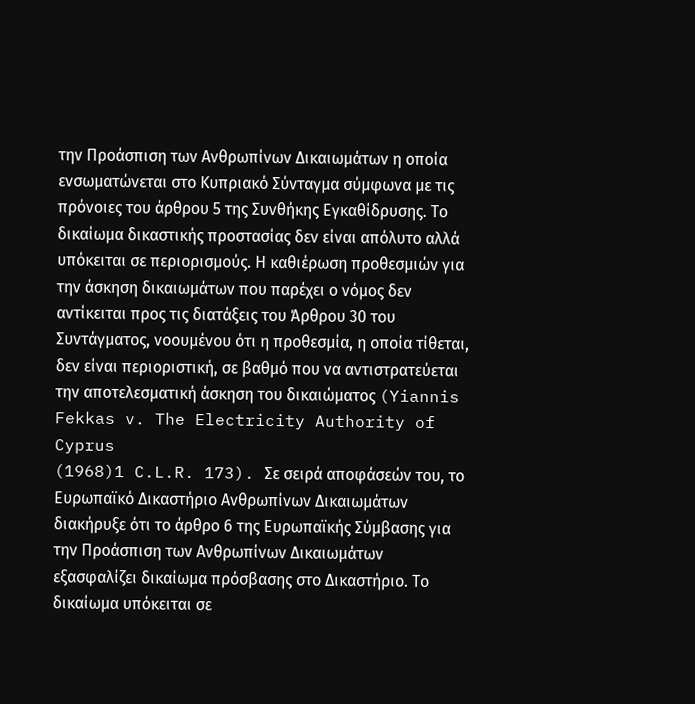την Προάσπιση των Ανθρωπίνων Δικαιωμάτων η οποία ενσωματώνεται στο Κυπριακό Σύνταγμα σύμφωνα με τις πρόνοιες του άρθρου 5 της Συνθήκης Εγκαθίδρυσης. Το δικαίωμα δικαστικής προστασίας δεν είναι απόλυτο αλλά υπόκειται σε περιορισμούς. Η καθιέρωση προθεσμιών για την άσκηση δικαιωμάτων που παρέχει ο νόμος δεν αντίκειται προς τις διατάξεις του Άρθρου 30 του Συντάγματος, νοουμένου ότι η προθεσμία, η οποία τίθεται, δεν είναι περιοριστική, σε βαθμό που να αντιστρατεύεται την αποτελεσματική άσκηση του δικαιώματος (Yiannis Fekkas v. The Electricity Authority of Cyprus
(1968)1 C.L.R. 173). Σε σειρά αποφάσεών του, το Ευρωπαϊκό Δικαστήριο Ανθρωπίνων Δικαιωμάτων διακήρυξε ότι το άρθρο 6 της Ευρωπαϊκής Σύμβασης για την Προάσπιση των Ανθρωπίνων Δικαιωμάτων εξασφαλίζει δικαίωμα πρόσβασης στο Δικαστήριο. Το δικαίωμα υπόκειται σε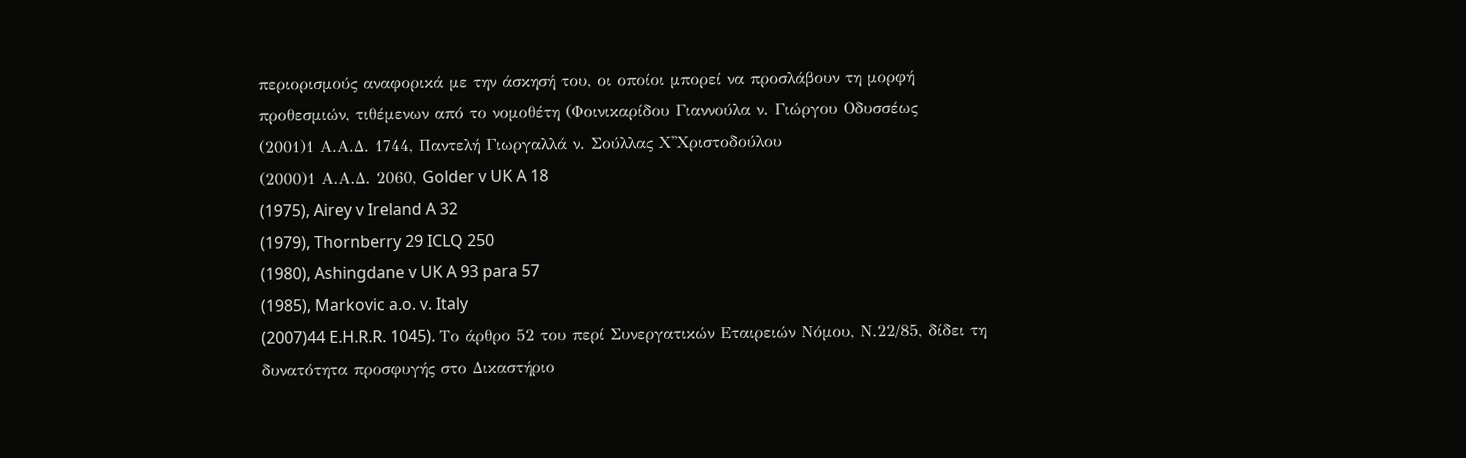περιορισμούς αναφορικά με την άσκησή του, οι οποίοι μπορεί να προσλάβουν τη μορφή προθεσμιών, τιθέμενων από το νομοθέτη (Φοινικαρίδου Γιαννούλα ν. Γιώργου Οδυσσέως
(2001)1 Α.Α.Δ. 1744, Παντελή Γιωργαλλά ν. Σούλλας Χ''Χριστοδούλου
(2000)1 Α.Α.Δ. 2060, Golder v UK A 18
(1975), Airey v Ireland A 32
(1979), Thornberry 29 ICLQ 250
(1980), Ashingdane v UK A 93 para 57
(1985), Markovic a.o. v. Italy
(2007)44 E.H.R.R. 1045). Το άρθρο 52 του περί Συνεργατικών Εταιρειών Νόμου, Ν.22/85, δίδει τη δυνατότητα προσφυγής στο Δικαστήριο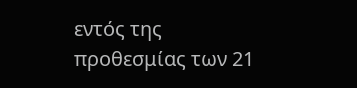εντός της προθεσμίας των 21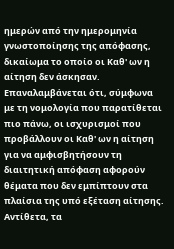ημερών από την ημερομηνία γνωστοποίησης της απόφασης, δικαίωμα το οποίο οι Καθ' ων η αίτηση δεν άσκησαν. Επαναλαμβάνεται ότι, σύμφωνα με τη νομολογία που παρατίθεται πιο πάνω, οι ισχυρισμοί που προβάλλουν οι Καθ' ων η αίτηση για να αμφισβητήσουν τη διαιτητική απόφαση αφορούν θέματα που δεν εμπίπτουν στα πλαίσια της υπό εξέταση αίτησης. Αντίθετα, τα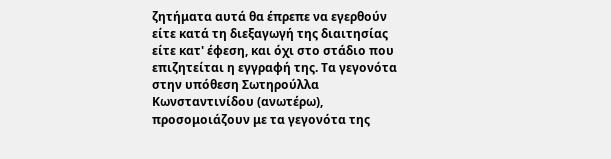ζητήματα αυτά θα έπρεπε να εγερθούν είτε κατά τη διεξαγωγή της διαιτησίας είτε κατ' έφεση, και όχι στο στάδιο που επιζητείται η εγγραφή της. Τα γεγονότα στην υπόθεση Σωτηρούλλα Κωνσταντινίδου (ανωτέρω), προσομοιάζουν με τα γεγονότα της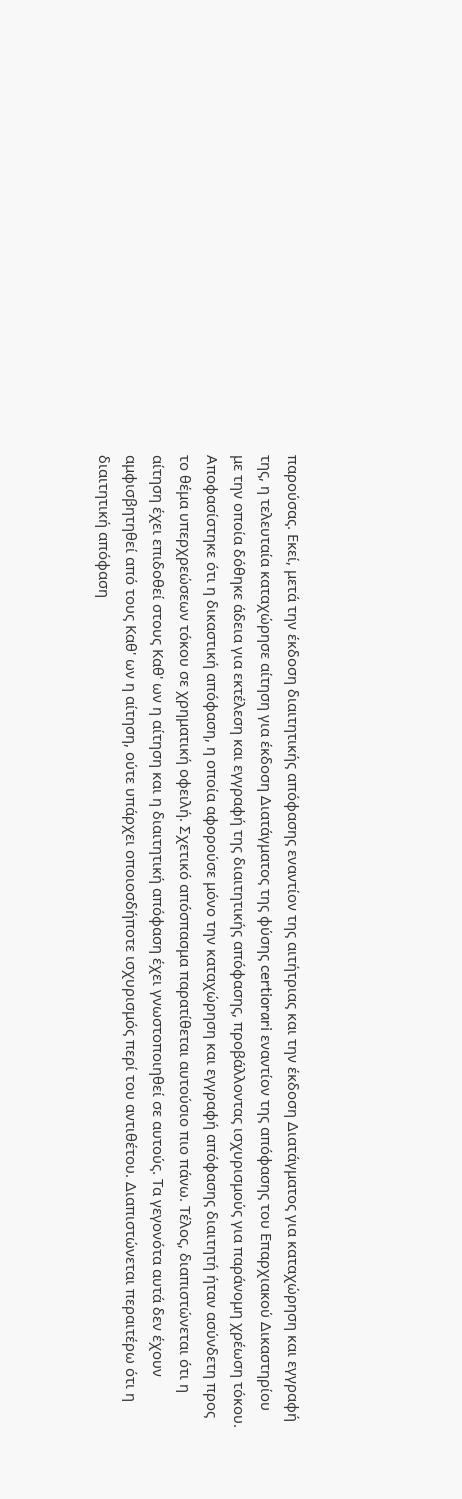παρούσας. Εκεί, μετά την έκδοση διαιτητικής απόφασης εναντίον της αιτήτριας και την έκδοση Διατάγματος για καταχώρηση και εγγραφή της, η τελευταία καταχώρησε αίτηση για έκδοση Διατάγματος της φύσης certiorari εναντίον της απόφασης του Επαρχιακού Δικαστηρίου με την οποία δόθηκε άδεια για εκτέλεση και εγγραφή της διαιτητικής απόφασης, προβάλλοντας ισχυρισμούς για παράνομη χρέωση τόκου. Αποφασίστηκε ότι η δικαστική απόφαση, η οποία αφορούσε μόνο την καταχώρηση και εγγραφή απόφασης διαιτητή ήταν ασύνδετη προς το θέμα υπερχρεώσεων τόκου σε χρηματική οφειλή. Σχετικό απόσπασμα παρατίθεται αυτούσιο πιο πάνω. Τέλος, διαπιστώνεται ότι η αίτηση έχει επιδοθεί στους Καθ' ων η αίτηση και η διαιτητική απόφαση έχει γνωστοποιηθεί σε αυτούς. Τα γεγονότα αυτά δεν έχουν αμφισβητηθεί από τους Καθ' ων η αίτηση, ούτε υπάρχει οποιοσδήποτε ισχυρισμός περί του αντιθέτου. Διαπιστώνεται περαιτέρω ότι η διαιτητική απόφαση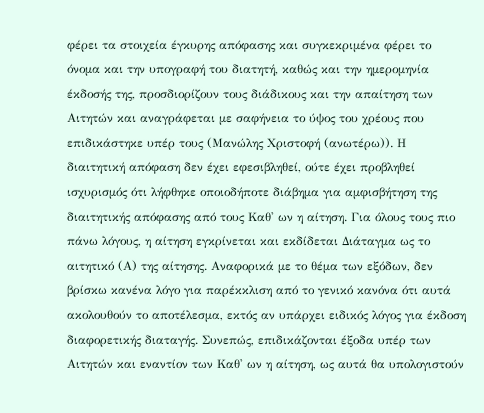φέρει τα στοιχεία έγκυρης απόφασης και συγκεκριμένα φέρει το όνομα και την υπογραφή του διατητή, καθώς και την ημερομηνία έκδοσής της, προσδιορίζουν τους διάδικους και την απαίτηση των Αιτητών και αναγράφεται με σαφήνεια το ύψος του χρέους που επιδικάστηκε υπέρ τους (Μανώλης Χριστοφή (ανωτέρω)). Η διαιτητική απόφαση δεν έχει εφεσιβληθεί, ούτε έχει προβληθεί ισχυρισμός ότι λήφθηκε οποιοδήποτε διάβημα για αμφισβήτηση της διαιτητικής απόφασης από τους Καθ' ων η αίτηση. Για όλους τους πιο πάνω λόγους, η αίτηση εγκρίνεται και εκδίδεται Διάταγμα ως το αιτητικό (Α) της αίτησης. Αναφορικά με το θέμα των εξόδων, δεν βρίσκω κανένα λόγο για παρέκκλιση από το γενικό κανόνα ότι αυτά ακολουθούν το αποτέλεσμα, εκτός αν υπάρχει ειδικός λόγος για έκδοση διαφορετικής διαταγής. Συνεπώς, επιδικάζονται έξοδα υπέρ των Αιτητών και εναντίον των Καθ' ων η αίτηση, ως αυτά θα υπολογιστούν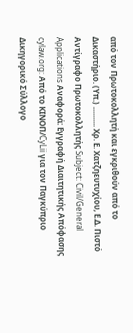από τον Πρωτοκολλητή και εγκριθούν από το Δικαστήριο. (Υπ.) .......... Χρ. Ε. Χατζηευτυχίου, Ε.Δ. Πιστό Αντίγραφο Πρωτοκολλητής Subject: Civil/General Applications Αναφορά: Εγγραφή Διαιτητικής Απόφασης cylaw.org: Από το ΚΙΝOΠ/CyLii για τον Παγκύπριο Δικηγορικό Σύλλογο